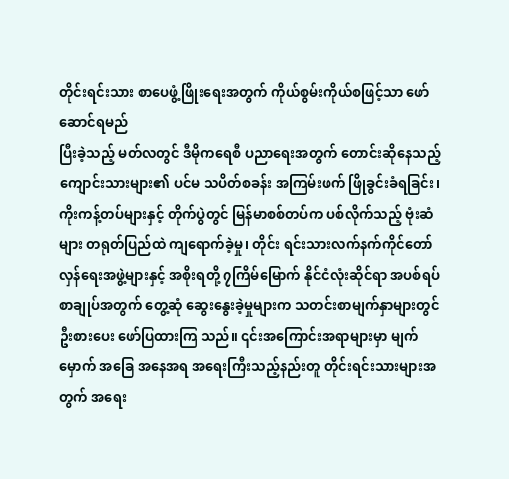တိုင်းရင်းသား စာပေဖွံ့ဖြိုးရေးအတွက် ကိုယ်စွမ်းကိုယ်စဖြင့်သာ ဖော်ဆောင်ရမည်
ပြီးခဲ့သည့် မတ်လတွင် ဒီမိုကရေစီ ပညာရေးအတွက် တောင်းဆိုနေသည့် ကျောင်းသားများ၏ ပင်မ သပိတ်စခန်း အကြမ်းဖက် ဖြိုခွင်းခံရခြင်း၊ ကိုးကန့်တပ်များနှင့် တိုက်ပွဲတွင် မြန်မာစစ်တပ်က ပစ်လိုက်သည့် ဗုံးဆံများ တရုတ်ပြည်ထဲ ကျရောက်ခဲ့မှု၊ တိုင်း ရင်းသားလက်နက်ကိုင်တော်လှန်ရေးအဖွဲ့များနှင့် အစိုးရတို့ ၇ကြိမ်မြောက် နိုင်ငံလုံးဆိုင်ရာ အပစ်ရပ်စာချုပ်အတွက် တွေ့ဆုံ ဆွေးနွေးခဲ့မှုများက သတင်းစာမျက်နှာများတွင် ဦးစားပေး ဖော်ပြထားကြ သည်။ ၎င်းအကြောင်းအရာများမှာ မျက်မှောက် အခြေ အနေအရ အရေးကြီးသည့်နည်းတူ တိုင်းရင်းသားများအတွက် အရေး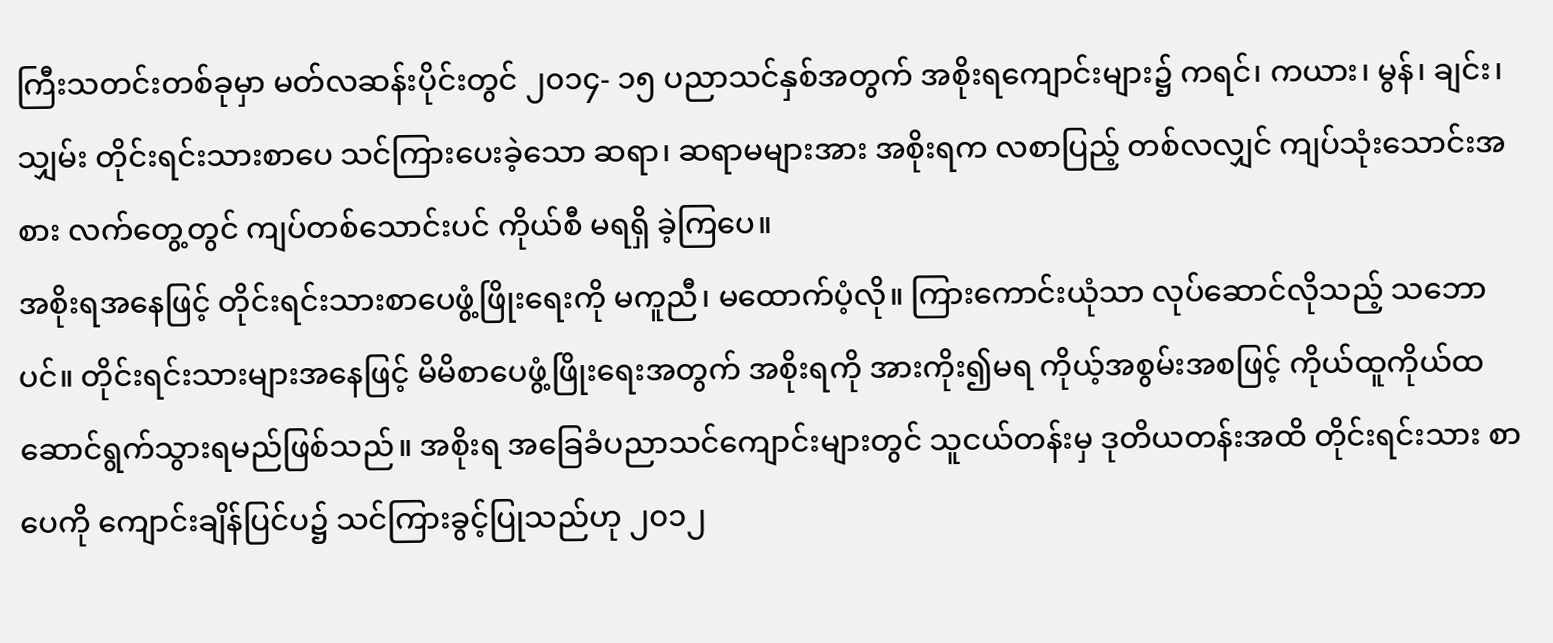ကြီးသတင်းတစ်ခုမှာ မတ်လဆန်းပိုင်းတွင် ၂၀၁၄- ၁၅ ပညာသင်နှစ်အတွက် အစိုးရကျောင်းများ၌ ကရင်၊ ကယား၊ မွန်၊ ချင်း၊ သျှမ်း တိုင်းရင်းသားစာပေ သင်ကြားပေးခဲ့သော ဆရာ၊ ဆရာမများအား အစိုးရက လစာပြည့် တစ်လလျှင် ကျပ်သုံးသောင်းအစား လက်တွေ့တွင် ကျပ်တစ်သောင်းပင် ကိုယ်စီ မရရှိ ခဲ့ကြပေ။
အစိုးရအနေဖြင့် တိုင်းရင်းသားစာပေဖွံ့ဖြိုးရေးကို မကူညီ၊ မထောက်ပံ့လို။ ကြားကောင်းယုံသာ လုပ်ဆောင်လိုသည့် သဘော ပင်။ တိုင်းရင်းသားများအနေဖြင့် မိမိစာပေဖွံ့ဖြိုးရေးအတွက် အစိုးရကို အားကိုး၍မရ ကိုယ့်အစွမ်းအစဖြင့် ကိုယ်ထူကိုယ်ထ ဆောင်ရွက်သွားရမည်ဖြစ်သည်။ အစိုးရ အခြေခံပညာသင်ကျောင်းများတွင် သူငယ်တန်းမှ ဒုတိယတန်းအထိ တိုင်းရင်းသား စာပေကို ကျောင်းချိန်ပြင်ပ၌ သင်ကြားခွင့်ပြုသည်ဟု ၂၀၁၂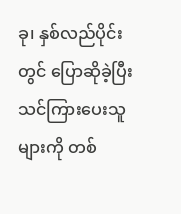ခု၊ နှစ်လည်ပိုင်းတွင် ပြောဆိုခဲ့ပြီး သင်ကြားပေးသူများကို တစ်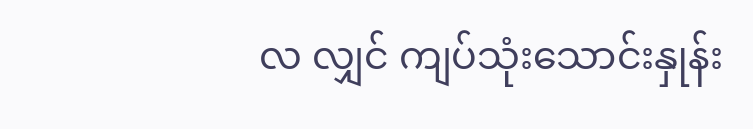လ လျှင် ကျပ်သုံးသောင်းနှုန်း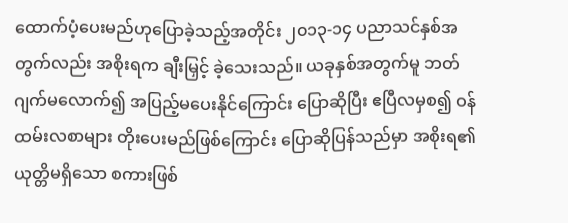ထောက်ပံ့ပေးမည်ဟုပြောခဲ့သည့်အတိုင်း ၂၀၁၃-၁၄ ပညာသင်နှစ်အတွက်လည်း အစိုးရက ချီးမြှင့် ခဲ့သေးသည်။ ယခုနှစ်အတွက်မူ ဘတ်ဂျက်မလောက်၍ အပြည့်မပေးနိုင်ကြောင်း ပြောဆိုပြီး ဧပြီလမှစ၍ ဝန်ထမ်းလစာများ တိုးပေးမည်ဖြစ်ကြောင်း ပြောဆိုပြန်သည်မှာ အစိုးရ၏ ယုတ္တိမရှိသော စကားဖြစ်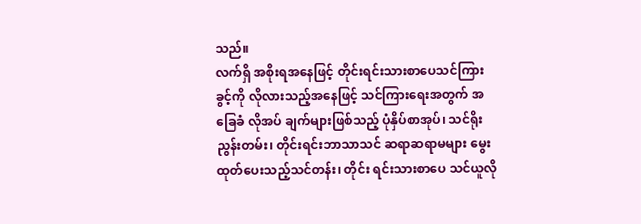သည်။
လက်ရှိ အစိုးရအနေဖြင့် တိုင်းရင်းသားစာပေသင်ကြားခွင့်ကို လိုလားသည့်အနေဖြင့် သင်ကြားရေးအတွက် အခြေခံ လိုအပ် ချက်များဖြစ်သည့် ပုံနှိပ်စာအုပ်၊ သင်ရိုးညွန်းတမ်း၊ တိုင်းရင်းဘာသာသင် ဆရာဆရာမများ မွေးထုတ်ပေးသည့်သင်တန်း၊ တိုင်း ရင်းသားစာပေ သင်ယူလို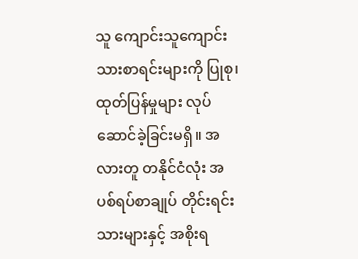သူ ကျောင်းသူကျောင်းသားစာရင်းများကို ပြုစု၊ ထုတ်ပြန်မှုများ လုပ်ဆောင်ခဲ့ခြင်းမရှိ။ အလားတူ တနိုင်ငံလုံး အပစ်ရပ်စာချုပ် တိုင်းရင်းသားများနှင့် အစိုးရ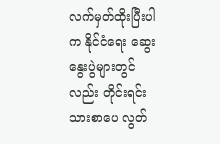လက်မှတ်ထိုးပြီးပါက နိုင်ငံရေး ဆွေးနွေးပွဲများတွင်လည်း တိုင်းရင်း သားစာပေ လွတ်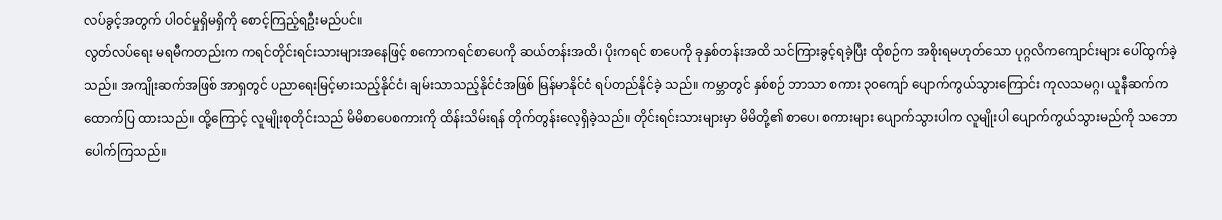လပ်ခွင့်အတွက် ပါဝင်မှုရှိမရှိကို စောင့်ကြည့်ရဦးမည်ပင်။
လွတ်လပ်ရေး မရမီကတည်းက ကရင်တိုင်းရင်းသားများအနေဖြင့် စကောကရင်စာပေကို ဆယ်တန်းအထိ၊ ပိုးကရင် စာပေကို ခုနှစ်တန်းအထိ သင်ကြားခွင့်ရခဲ့ပြီး ထိုစဉ်က အစိုးရမဟုတ်သော ပုဂ္ဂလိကကျောင်းများ ပေါ်ထွက်ခဲ့သည်။ အကျိုးဆက်အဖြစ် အာရှတွင် ပညာရေးမြင့်မားသည့်နိုင်ငံ၊ ချမ်းသာသည့်နိုင်ငံအဖြစ် မြန်မာနိုင်ငံ ရပ်တည်နိုင်ခဲ့ သည်။ ကမ္ဘာတွင် နှစ်စဉ် ဘာသာ စကား ၃၀ကျော် ပျောက်ကွယ်သွားကြောင်း ကုလသမဂ္ဂ၊ ယူနီဆက်က ထောက်ပြ ထားသည်။ ထို့ကြောင့် လူမျိုးစုတိုင်းသည် မိမိစာပေစကားကို ထိန်းသိမ်းရန် တိုက်တွန်းလေ့ရှိခဲ့သည်။ တိုင်းရင်းသားများမှာ မိမိတို့၏ စာပေ၊ စကားများ ပျောက်သွားပါက လူမျိုးပါ ပျောက်ကွယ်သွားမည်ကို သဘောပေါက်ကြသည်။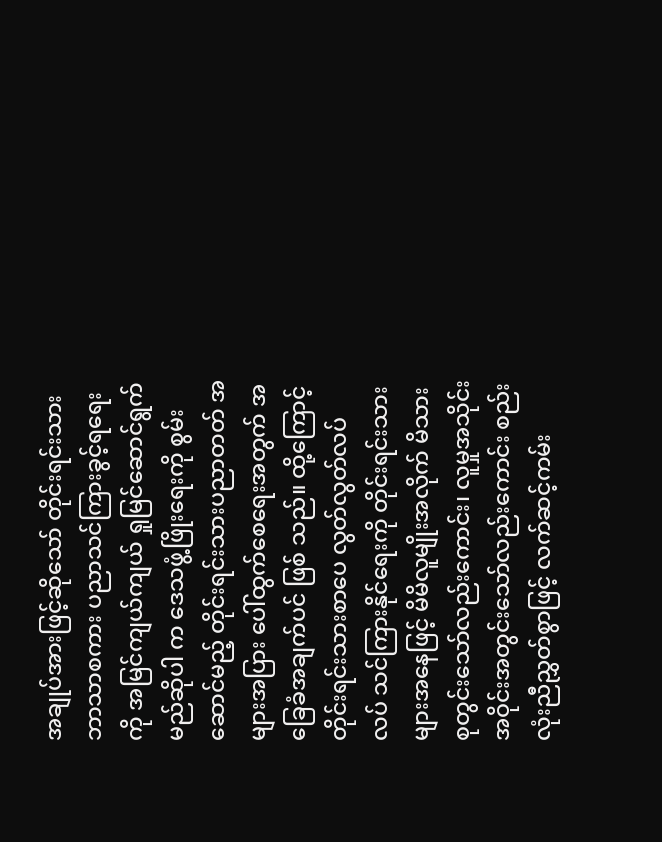အချုပ်အားဖြင့်ဆိုသော် တိုင်းရင်းသားဘာသာစကား ပညာသင်ကြားခွင့်ရရေးကို အမြင်ကျယ်ကျယ် ရှုမြင်ဆောင်ရွက်မည်ဆိုပါ က ဒေသဖွံ့ဖြိုးရေးကို စွမ်းဆောင်မည့် တိုင်းရင်းသားပညာတတ် အများအပြား ပေါ်ထွက်စေရေးအတွက် အခြေခံအချက်ပင် ဖြစ် သည်။ ထို့ကြောင့် တိုင်းရင်းသားစာပေ လွတ်လွတ်လပ်လပ် သင်ကြားနိုင်ရေးကို တိုင်းရင်းသားများအနေဖြင့် မိမိလူမျိုးအလိုက် မိသားစုတွင်းသော်လည်းကောင်း၊ လူမှုအသိုင်းအဝိုင်းအတွင်းသော်လည်းကောင်း စည်းလုံးညီညွှတ်စွာဖြင့် လက်ဆင့်ကမ်း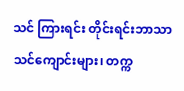သင် ကြားရင်း တိုင်းရင်းဘာသာသင်ကျောင်းများ၊ တက္က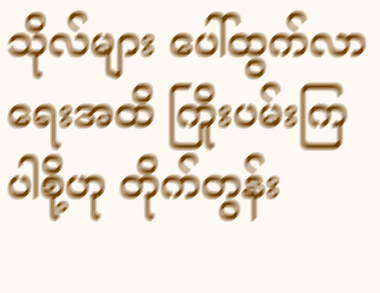သိုလ်များ ပေါ်ထွက်လာရေးအထိ ကြိုးပမ်းကြပါစို့ဟု တိုက်တွန်း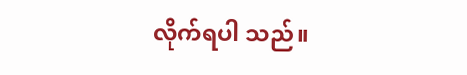လိုက်ရပါ သည်။